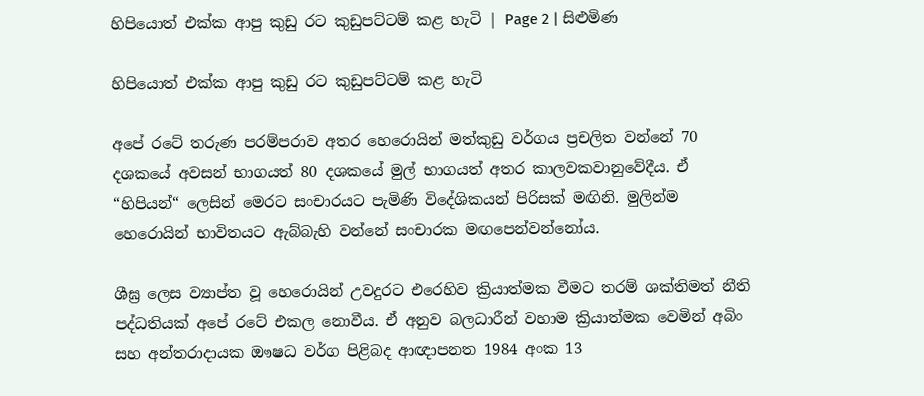හිපියොත් එක්ක ආපු කුඩු රට කුඩුපට්ටම් කළ හැටි | Page 2 | සිළුමිණ

හිපියොත් එක්ක ආපු කුඩු රට කුඩුපට්ටම් කළ හැටි

අපේ රටේ තරුණ පරම්පරාව අතර හෙරොයින් මත්කුඩු වර්ගය ප්‍රචලිත වන්නේ 70 දශකයේ අවසන් භාගයත් 80 දශකයේ මුල් භාගයත් අතර කාලවකවානුවේදීය. ඒ “හිපියන්“ ලෙසින් මෙරට සංචාරයට පැමිණි විදේශිකයන් පිරිසක් මඟිනි. මුලින්ම හෙරොයින් භාවිතයට ඇබ්බැහි වන්නේ සංචාරක මඟපෙන්වන්නෝය.

ශීඝ්‍ර ලෙස ව්‍යාප්ත වූ හෙරොයින් උවදුරට එරෙහිව ක්‍රියාත්මක වීමට තරම් ශක්තිමත් නීති පද්ධතියක් අපේ රටේ එකල නොවීය. ඒ අනුව බලධාරීන් වහාම ක්‍රියාත්මක වෙමින් අබිං සහ අන්තරාදායක ඖෂධ වර්ග පිළිබද ආඥාපනත 1984 අංක 13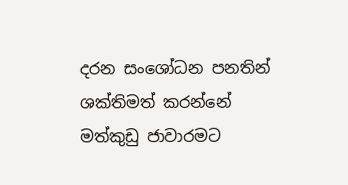දරන සංශෝධන පනතින් ශක්තිමත් කරන්නේ මත්කුඩු ජාවාරමට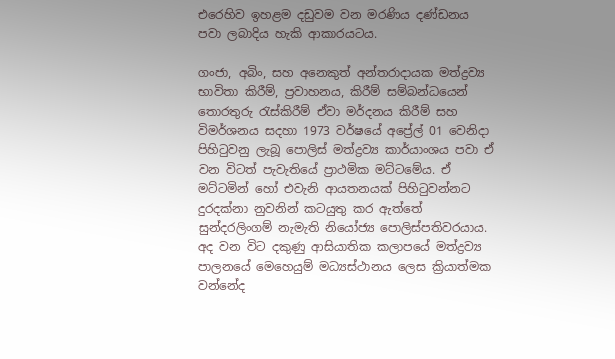එරෙහිව ඉහළම දඩුවම වන මරණිය දණ්ඩනය පවා ලබාදිය හැකි ආකාරයටය.

ගංජා, අබිං, සහ අනෙකුත් අන්තරාදායක මත්ද්‍රව්‍ය භාවිතා කිරීම්, ප්‍රවාහනය, කිරීම් සම්බන්ධයෙන් තොරතුරු රැස්කිරීම් ඒවා මර්දනය කිරීම් සහ විමර්ශනය සදහා 1973 වර්ෂයේ අප්‍රේල් 01 වෙනිදා පිහිටුවනු ලැබූ පොලිස් මත්ද්‍රව්‍ය කාර්යාංශය පවා ඒ වන විටත් පැවැතියේ ප්‍රාථමික මට්ටමේය. ඒ මට්ටමින් හෝ එවැනි ආයතනයක් පිහිටුවන්නට දුරදක්නා නුවනින් කටයුතු කර ඇත්තේ සුන්දරලිංගම් නැමැති නියෝජ්‍ය පොලිස්පතිවරයාය. අද වන විට දකුණු ආසියාතික කලාපයේ මත්ද්‍රව්‍ය පාලනයේ මෙහෙයුම් මධ්‍යස්ථානය ලෙස ක්‍රියාත්මක වන්නේද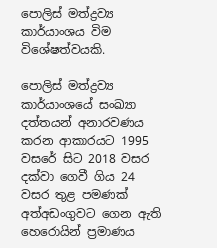පොලිස් මත්ද්‍රව්‍ය කාර්යාංශය විම විශේෂත්වයකි.

පොලිස් මත්ද්‍රව්‍ය කාර්යාංශයේ සංඛ්‍යා දත්තයන් අනාරවණය කරන ආකාරයට 1995 වසරේ සිට 2018 වසර දක්වා ගෙවී ගිය 24 වසර තුළ පමණක් අත්අඩංගුවට ගෙන ඇති හෙරොයින් ප්‍රමාණය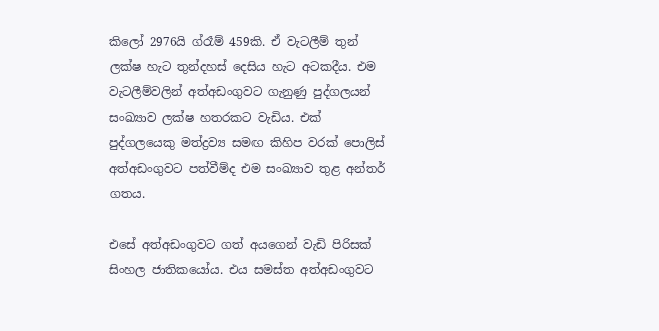කිලෝ 2976යි ග්රෑම් 459කි. ඒ වැටලීම් තුන් ලක්ෂ හැට තුන්දහස් දෙසිය හැට අටකදීය. එම වැටලීම්වලින් අත්අඩංගුවට ගැනුණු පුද්ගලයන් සංඛ්‍යාව ලක්ෂ හතරකට වැඩිය. එක් පුද්ගලයෙකු මත්ද්‍රව්‍ය සමඟ කිහිප වරක් පොලිස් අත්අඩංගුවට පත්වීම්ද එම සංඛ්‍යාව තුළ අන්තර් ගතය.

එසේ අත්අඩංගුවට ගත් අයගෙන් වැඩි පිරිසක් සිංහල ජාතිකයෝය. එය සමස්ත අත්අඩංගුවට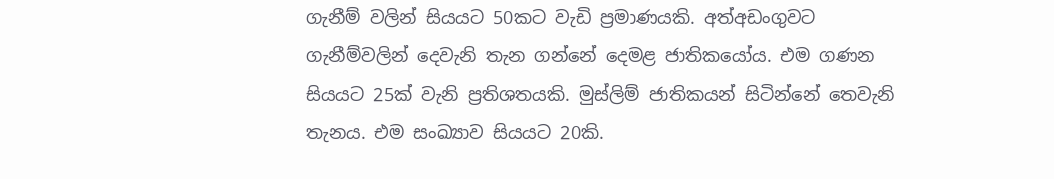ගැනීම් වලින් සියයට 50කට වැඩි ප්‍රමාණයකි. අත්අඩංගුවට ගැනීම්වලින් දෙවැනි තැන ගන්නේ දෙමළ ජාතිකයෝය. එම ගණන සියයට 25ක් වැනි ප්‍රතිශතයකි. මුස්ලිම් ජාතිකයන් සිටින්නේ තෙවැනි තැනය. එම සංඛ්‍යාව සියයට 20කි.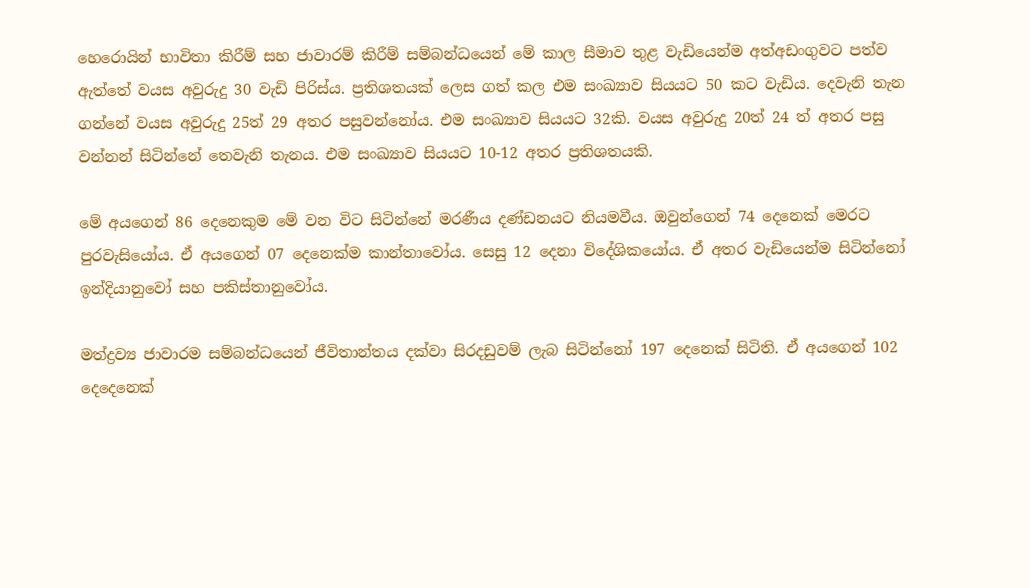හෙරොයින් භාවිතා කිරීම් සහ ජාවාරම් කිරීම් සම්බන්ධයෙන් මේ කාල සීමාව තුළ වැඩියෙන්ම අත්අඩංගුවට පත්ව ඇත්තේ වයස අවුරුදු 30 වැඩි පිරිස්ය. ප්‍රතිශතයක් ලෙස ගත් කල එම සංඛ්‍යාව සියයට 50 කට වැඩිය. දෙවැනි තැන ගන්නේ වයස අවුරුදු 25ත් 29 අතර පසුවන්නෝය. එම සංඛ්‍යාව සියයට 32කි. වයස අවුරුදු 20ත් 24 ත් අතර පසු වන්නන් සිටින්නේ තෙවැනි තැනය. එම සංඛ්‍යාව සියයට 10-12 අතර ප්‍රතිශතයකි.

මේ අයගෙන් 86 දෙනෙකුම මේ වන විට සිටින්නේ මරණීය දණ්ඩනයට නියමවීය. ඔවුන්ගෙන් 74 දෙනෙක් මෙරට පුරවැසියෝය. ඒ අයගෙන් 07 දෙනෙක්ම කාන්තාවෝය. සෙසු 12 දෙනා විදේශිකයෝය. ඒ අතර වැඩියෙන්ම සිටින්නෝ ඉන්දියානුවෝ සහ පකිස්තානුවෝය.

මත්ද්‍රව්‍ය ජාවාරම සම්බන්ධයෙන් ජීවිතාන්තය දක්වා සිරදඩුවම් ලැබ සිටින්නෝ 197 දෙනෙක් සිටිති. ඒ අයගෙන් 102 දෙදෙනෙක්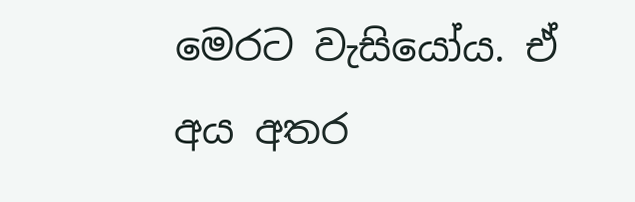මෙරට වැසියෝය. ඒ අය අතර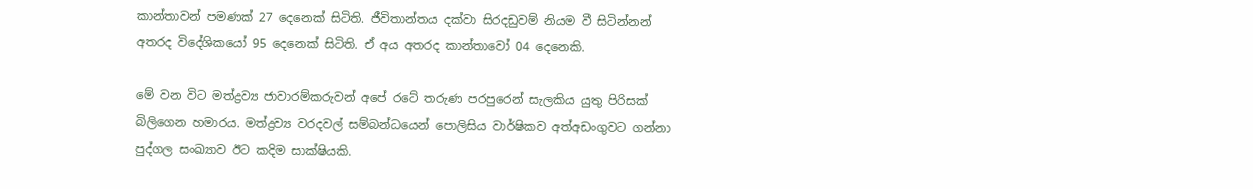කාන්තාවන් පමණක් 27 දෙනෙක් සිටිති. ජීවිතාන්තය දක්වා සිරදඩුවම් නියම වී සිටින්නන් අතරද විදේශිකයෝ 95 දෙනෙක් සිටිති. ඒ අය අතරද කාන්තාවෝ 04 දෙනෙකි.

මේ වන විට මත්ද්‍රව්‍ය ජාවාරම්කරුවන් අපේ රටේ තරුණ පරපුරෙන් සැලකිය යුතු පිරිසක් බිලිගෙන හමාරය. මත්ද්‍රව්‍ය වරදවල් සම්බන්ධයෙන් පොලිසිය වාර්ෂිකව අත්අඩංගුවට ගන්නා පුද්ගල සංඛ්‍යාව ඊට කදිම සාක්ෂියකි.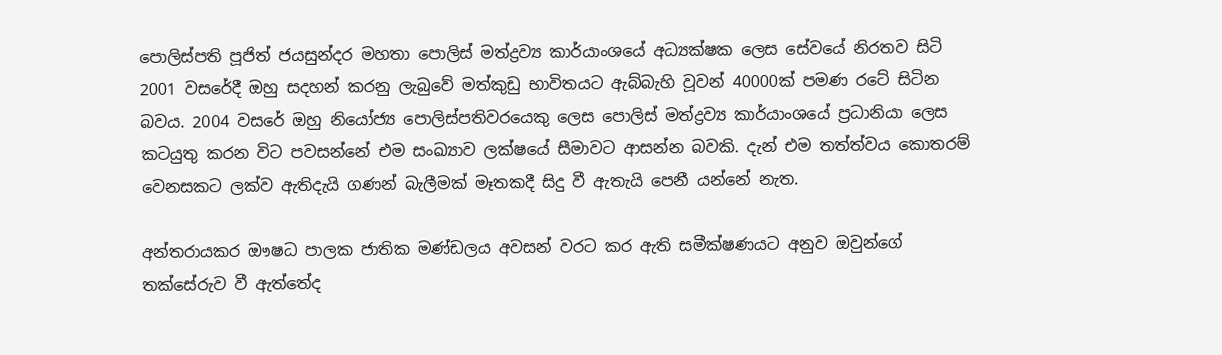පොලිස්පති පූජිත් ජයසුන්දර මහතා පොලිස් මත්ද්‍රව්‍ය කාර්යාංශයේ අධ්‍යක්ෂක ලෙස සේවයේ නිරතව සිටි 2001 වසරේදී ඔහු සදහන් කරනු ලැබුවේ මත්කුඩු භාවිතයට ඇබ්බැහි වූවන් 40000ක් පමණ රටේ සිටින බවය. 2004 වසරේ ඔහු නියෝජ්‍ය පොලිස්පතිවරයෙකු ලෙස පොලිස් මත්ද්‍රව්‍ය කාර්යාංශයේ ප්‍රධානියා ලෙස කටයුතු කරන විට පවසන්නේ එම සංඛ්‍යාව ලක්ෂයේ සීමාවට ආසන්න බවකි. දැන් එම තත්ත්වය කොතරම් වෙනසකට ලක්ව ඇතිදැයි ගණන් බැලීමක් මෑතකදී සිදු වී ඇතැයි පෙනී යන්නේ නැත.

අන්තරායකර ඖෂධ පාලක ජාතික මණ්ඩලය අවසන් වරට කර ඇති සමීක්ෂණයට අනුව ඔවුන්ගේ තක්සේරුව වී ඇත්තේද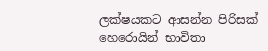ලක්ෂයකට ආසන්න පිරිසක් හෙරොයින් භාවිතා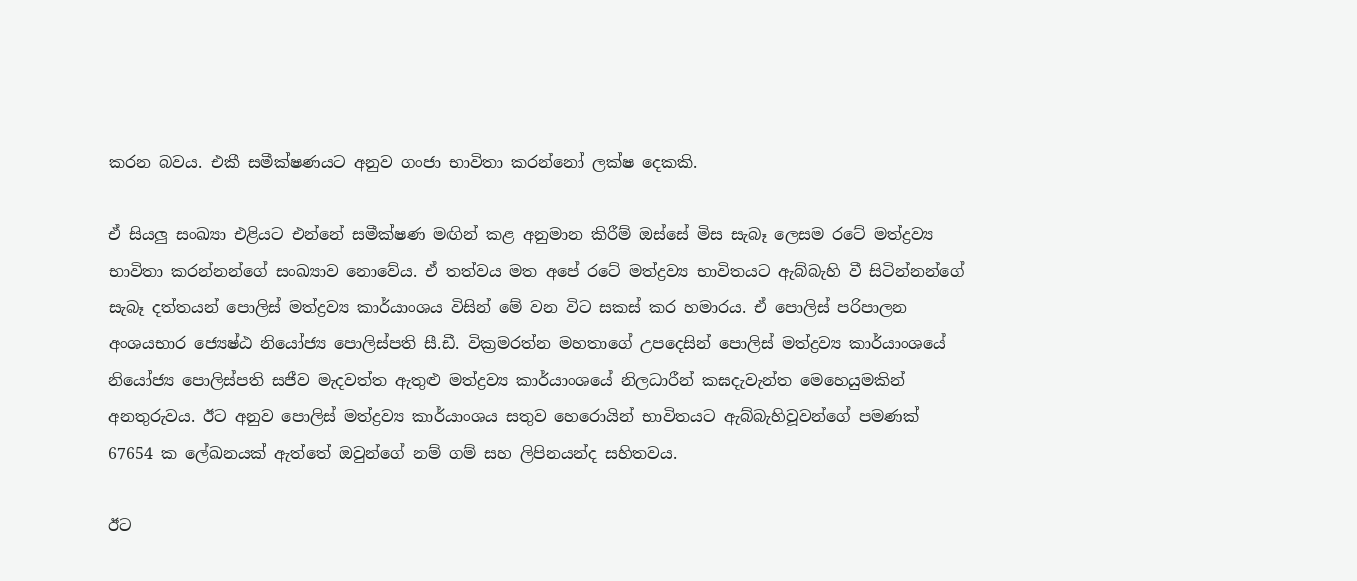කරන බවය. එකී සමීක්ෂණයට අනුව ගංජා භාවිතා කරන්නෝ ලක්ෂ දෙකකි.

ඒ සියලු සංඛ්‍යා එළියට එන්නේ සමීක්ෂණ මඟින් කළ අනුමාන කිරීම් ඔස්සේ මිස සැබෑ ලෙසම රටේ මත්ද්‍රව්‍ය භාවිතා කරන්නන්ගේ සංඛ්‍යාව නොවේය. ඒ තත්වය මත අපේ රටේ මත්ද්‍රව්‍ය භාවිතයට ඇබ්බැහි වී සිටින්නන්ගේ සැබෑ දත්තයන් පොලිස් මත්ද්‍රව්‍ය කාර්යාංශය විසින් මේ වන විට සකස් කර හමාරය. ඒ පොලිස් පරිපාලන අංශයභාර ජ්‍යෙෂ්ඨ නියෝජ්‍ය පොලිස්පති සී.ඩී. වික්‍රමරත්න මහතාගේ උපදෙසින් පොලිස් මත්ද්‍රව්‍ය කාර්යාංශයේ නියෝජ්‍ය පොලිස්පති සජීව මැදවත්ත ඇතුළු මත්ද්‍රව්‍ය කාර්යාංශයේ නිලධාරීන් කඝදැවැන්ත මෙහෙයුමකින් අනතුරුවය. ඊට අනුව පොලිස් මත්ද්‍රව්‍ය කාර්යාංශය සතුව හෙරොයින් භාවිතයට ඇබ්බැහිවූවන්ගේ පමණක් 67654 ක ලේඛනයක් ඇත්තේ ඔවුන්ගේ නම් ගම් සහ ලිපිනයන්ද සහිතවය.

ඊට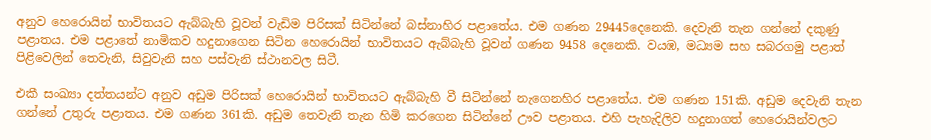අනුව හෙරොයින් භාවිතයට ඇබ්බැහි වූවන් වැඩිම පිරිසක් සිටින්නේ බස්නාහිර පළාතේය. එම ගණන 29445දෙනෙකි. දෙවැනි තැන ගන්නේ දකුණු පළාතය. එම පළාතේ නාමිකව හදුනාගෙන සිටින හෙරොයින් භාවිතයට ඇබ්බැහි වූවන් ගණන 9458 දෙනෙකි. වයඹ, මධ්‍යම සහ සබරගමු පළාත් පිළිවෙලින් තෙවැනි, සිවුවැනි සහ පස්වැනි ස්ථානවල සිටී.

එකී සංඛ්‍යා දත්තයන්ට අනුව අඩුම පිරිසක් හෙරොයින් භාවිතයට ඇබ්බැහි වී සිටින්නේ නැගෙනහිර පළාතේය. එම ගණන 151කි. අඩුම දෙවැනි තැන ගන්නේ උතුරු පළාතය. එම ගණන 361කි. අඩුම තෙවැනි තැන හිමි කරගෙන සිටින්නේ ඌව පළාතය. එහි පැහැදිලිව හදුනාගත් හෙරොයින්වලට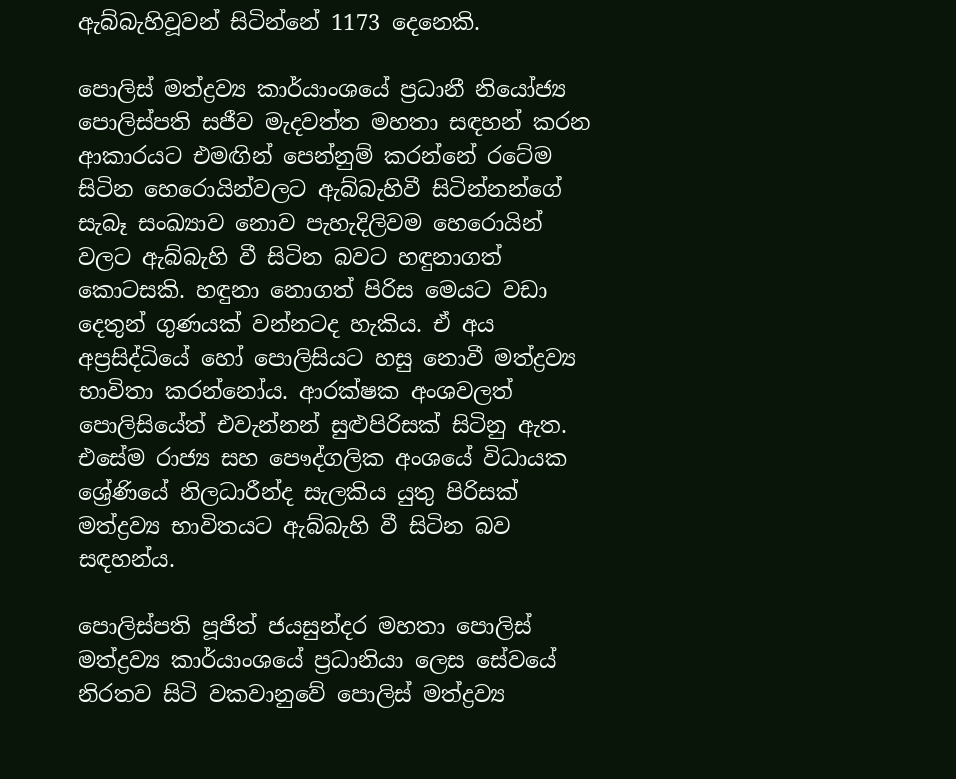ඇබ්බැහිවූවන් සිටින්නේ 1173 දෙනෙකි.

පොලිස් මත්ද්‍රව්‍ය කාර්යාංශයේ ප්‍රධානී නියෝජ්‍ය පොලිස්පති සජීව මැදවත්ත මහතා සඳහන් කරන ආකාරයට එමඟින් පෙන්නුම් කරන්නේ රටේම සිටින හෙරොයින්වලට ඇබ්බැහිවී සිටින්නන්ගේ සැබෑ සංඛ්‍යාව නොව පැහැදිලිවම හෙරොයින් වලට ඇබ්බැහි වී සිටින බවට හඳුනාගත් කොටසකි. හඳුනා නොගත් පිරිස මෙයට වඩා දෙතුන් ගුණයක් වන්නටද හැකිය. ඒ අය අප්‍රසිද්ධියේ හෝ පොලිසියට හසු නොවී මත්ද්‍රව්‍ය භාවිතා කරන්නෝය. ආරක්ෂක අංශවලත් පොලිසියේත් එවැන්නන් සුළුපිරිසක් සිටිනු ඇත. එසේම රාජ්‍ය සහ පෞද්ගලික අංශයේ විධායක ශ්‍රේණියේ නිලධාරීන්ද සැලකිය යුතු පිරිසක් මත්ද්‍රව්‍ය භාවිතයට ඇබ්බැහි වී සිටින බව සඳහන්ය.

පොලිස්පති පූජිත් ජයසුන්දර මහතා පොලිස් මත්ද්‍රව්‍ය කාර්යාංශයේ ප්‍රධානියා ලෙස සේවයේ නිරතව සිටි වකවානුවේ පොලිස් මත්ද්‍රව්‍ය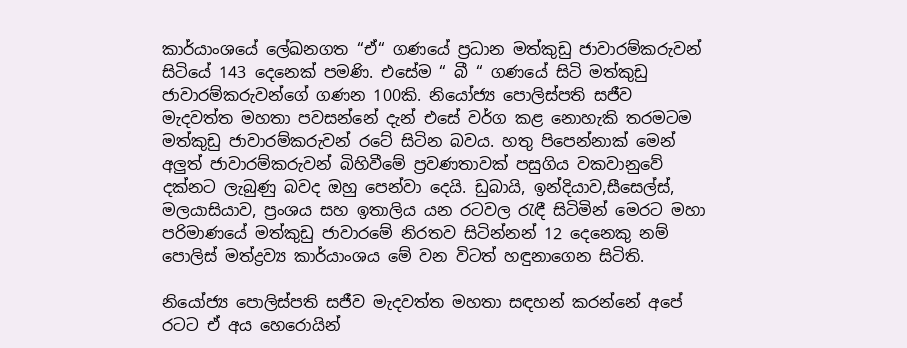කාර්යාංශයේ ලේඛනගත “ඒ“ ගණයේ ප්‍රධාන මත්කුඩු ජාවාරම්කරුවන් සිටියේ 143 දෙනෙක් පමණි. එසේම “ බී “ ගණයේ සිටි මත්කුඩු ජාවාරම්කරුවන්ගේ ගණන 100කි. නියෝජ්‍ය පොලිස්පති සජීව මැදවත්ත මහතා පවසන්නේ දැන් එසේ වර්ග කළ නොහැකි තරමටම මත්කුඩු ජාවාරම්කරුවන් රටේ සිටින බවය. හතු පිපෙන්නාක් මෙන් අලුත් ජාවාරම්කරුවන් බිහිවීමේ ප්‍රවණතාවක් පසුගිය වකවානුවේ දක්නට ලැබුණු බවද ඔහු පෙන්වා දෙයි. ඩුබායි, ඉන්දියාව,සීසෙල්ස්, මලයාසියාව, ප්‍රංශය සහ ඉතාලිය යන රටවල රැඳී සිටිමින් මෙරට මහා පරිමාණයේ මත්කුඩු ජාවාරමේ නිරතව සිටින්නන් 12 දෙනෙකු නම් පොලිස් මත්ද්‍රව්‍ය කාර්යාංශය මේ වන විටත් හඳුනාගෙන සිටිති.

නියෝජ්‍ය පොලිස්පති සජීව මැදවත්ත මහතා සඳහන් කරන්නේ අපේ රටට ඒ අය හෙරොයින්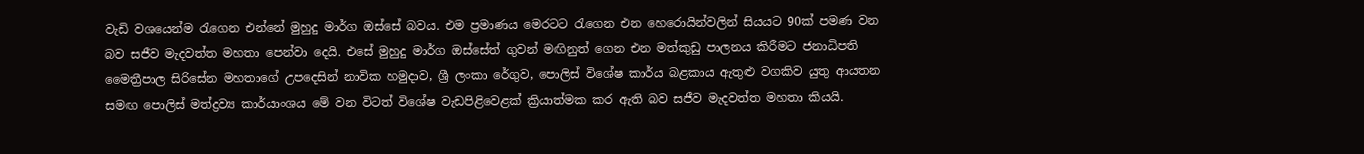වැඩි වශයෙන්ම රැගෙන එන්නේ මුහුදු මාර්ග ඔස්සේ බවය. එම ප්‍රමාණය මෙරටට රැගෙන එන හෙරොයින්වලින් සියයට 90ක් පමණ වන බව සජීව මැදවත්ත මහතා පෙන්වා දෙයි. එසේ මුහුදු මාර්ග ඔස්සේත් ගුවන් මඟිනුත් ගෙන එන මත්කුඩු පාලනය කිරීමට ජනාධිපති මෛත්‍රීපාල සිරිසේන මහතාගේ උපදෙසින් නාවික හමුදාව, ශ්‍රී ලංකා රේගුව, පොලිස් විශේෂ කාර්ය බළකාය ඇතුළු වගකිව යුතු ආයතන සමඟ පොලිස් මත්ද්‍රව්‍ය කාර්යාංශය මේ වන විටත් විශේෂ වැඩපිළිවෙළක් ක්‍රියාත්මක කර ඇති බව සජීව මැදවත්ත මහතා කියයි.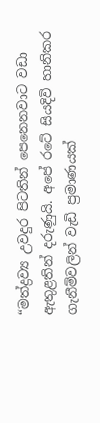“මත්ද්‍රව්‍ය උවදුර පිටතින් පෙනෙනවාට වඩා ඇතුළතින් දරුණුයි. අපේ රටේ සියදිවි හානිකර ගැනීම්වලින් වැඩි ප්‍රමාණයක්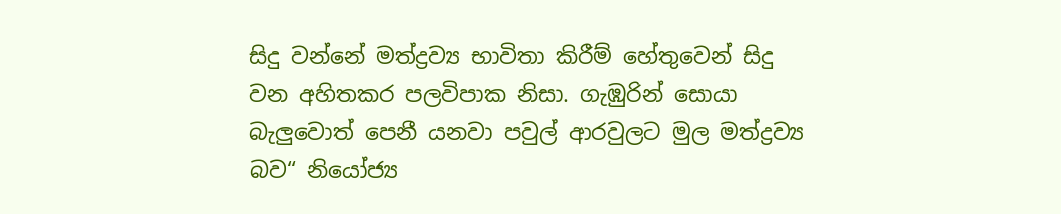සිදු වන්නේ මත්ද්‍රව්‍ය භාවිතා කිරීම් හේතුවෙන් සිදු වන අහිතකර පලවිපාක නිසා. ගැඹුරින් සොයා බැලුවොත් පෙනී යනවා පවුල් ආරවුලට මුල මත්ද්‍රව්‍ය බව“ නියෝජ්‍ය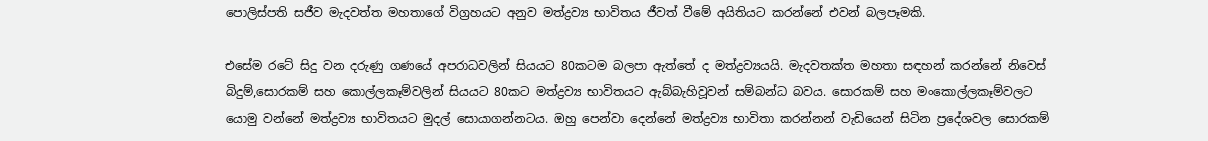පොලිස්පති සජීව මැදවත්ත මහතාගේ විග්‍රහයට අනුව මත්ද්‍රව්‍ය භාවිතය ජීවත් වීමේ අයිතියට කරන්නේ එවන් බලපෑමකි.

එසේම රටේ සිදු වන දරුණු ගණයේ අපරාධවලින් සියයට 80කටම බලපා ඇත්තේ ද මත්ද්‍රව්‍යයයි. මැදවතක්ත මහතා සඳහන් කරන්නේ නිවෙස් බිදුම්,සොරකම් සහ කොල්ලකෑම්වලින් සියයට 80කට මත්ද්‍රව්‍ය භාවිතයට ඇබ්බැහිවූවන් සම්බන්ධ බවය. සොරකම් සහ මංකොල්ලකෑම්වලට යොමු වන්නේ මත්ද්‍රව්‍ය භාවිතයට මුදල් සොයාගන්නටය. ඔහු පෙන්වා දෙන්නේ මත්ද්‍රව්‍ය භාවිතා කරන්නන් වැඩියෙන් සිටින ප්‍රදේශවල සොරකම්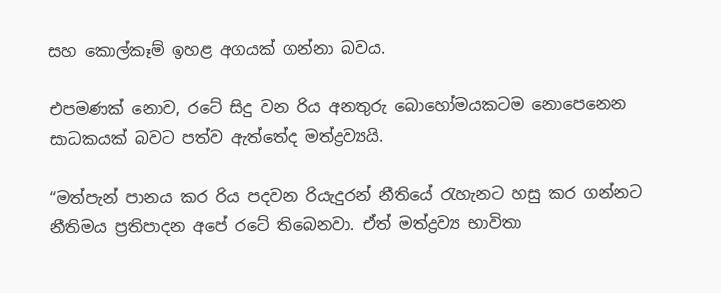සහ කොල්කෑම් ඉහළ අගයක් ගන්නා බවය.

එපමණක් නොව, රටේ සිදු වන රිය අනතුරු බොහෝමයකටම නොපෙනෙන සාධකයක් බවට පත්ව ඇත්තේද මත්ද්‍රව්‍යයි.

“මත්පැන් පානය කර රිය පදවන රියැදුරන් නීතියේ රැහැනට හසු කර ගන්නට නීතිමය ප්‍රතිපාදන අපේ රටේ තිබෙනවා. ඒත් මත්ද්‍රව්‍ය භාවිතා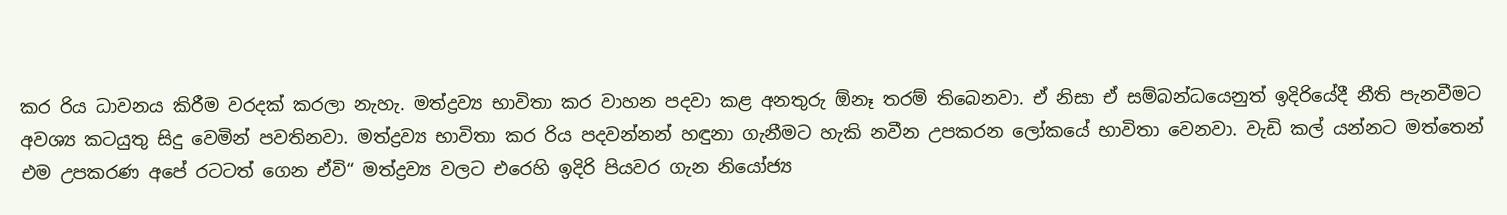කර රිය ධාවනය කිරීම වරදක් කරලා නැහැ. මත්ද්‍රව්‍ය භාවිතා කර වාහන පදවා කළ අනතුරු ඕනෑ තරම් තිබෙනවා. ඒ නිසා ඒ සම්බන්ධයෙනුත් ඉදිරියේදී නීති පැනවීමට අවශ්‍ය කටයුතු සිදු වෙමින් පවතිනවා. මත්ද්‍රව්‍ය භාවිතා කර රිය පදවන්නන් හඳුනා ගැනීමට හැකි නවීන උපකරන ලෝකයේ භාවිතා වෙනවා. වැඩි කල් යන්නට මත්තෙන් එම උපකරණ අපේ රටටත් ගෙන ඒවි“ මත්ද්‍රව්‍ය වලට එරෙහි ඉදිරි පියවර ගැන නියෝජ්‍ය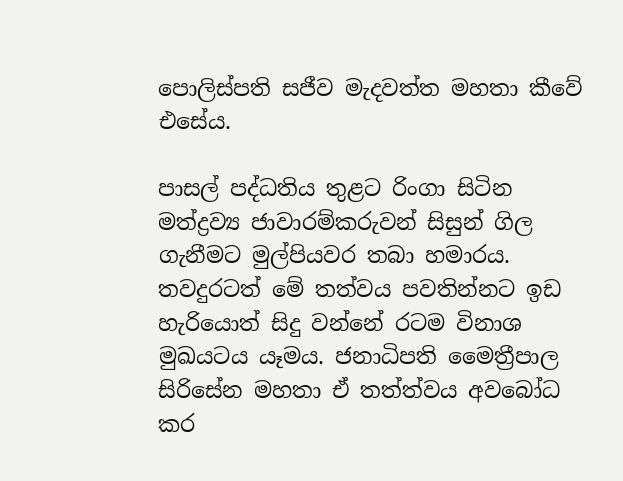පොලිස්පති සජීව මැදවත්ත මහතා කීවේ එසේය.

පාසල් පද්ධතිය තුළට රිංගා සිටින මත්ද්‍රව්‍ය ජාවාරම්කරුවන් සිසුන් ගිල ගැනීමට මුල්පියවර තබා හමාරය. තවදුරටත් මේ තත්වය පවතින්නට ඉඩ හැරියොත් සිදු වන්නේ රටම විනාශ මුඛයටය යෑමය. ජනාධිපති මෛත්‍රීපාල සිරිසේන මහතා ඒ තත්ත්වය අවබෝධ කර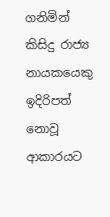ගනිමින් කිසිදු රාජ්‍ය නායකයෙකු ඉදිරිපත් නොවූ ආකාරයට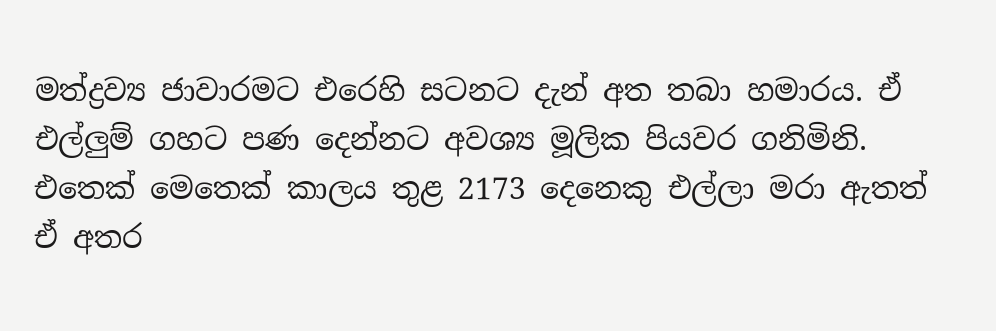මත්ද්‍රව්‍ය ජාවාරමට එරෙහි සටනට දැන් අත තබා හමාරය. ඒ එල්ලුම් ගහට පණ දෙන්නට අවශ්‍ය මූලික පියවර ගනිමිනි. එතෙක් මෙතෙක් කාලය තුළ 2173 දෙනෙකු එල්ලා මරා ඇතත් ඒ අතර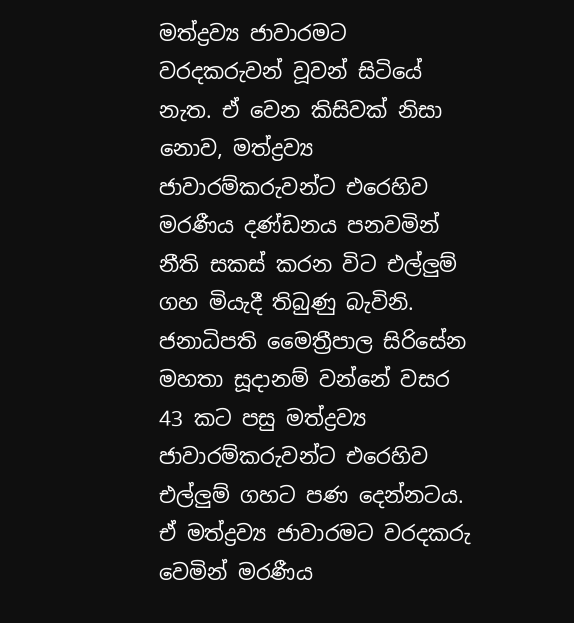මත්ද්‍රව්‍ය ජාවාරමට වරදකරුවන් වූවන් සිටියේ නැත. ඒ වෙන කිසිවක් නිසා නොව, මත්ද්‍රව්‍ය ජාවාරම්කරුවන්ට එරෙහිව මරණීය දණ්ඩනය පනවමින් නීති සකස් කරන විට එල්ලුම් ගහ මියැදී තිබුණු බැවිනි. ජනාධිපති මෛත්‍රීපාල සිරිසේන මහතා සූදානම් වන්නේ වසර 43 කට පසු මත්ද්‍රව්‍ය ජාවාරම්කරුවන්ට එරෙහිව එල්ලුම් ගහට පණ දෙන්නටය. ඒ මත්ද්‍රව්‍ය ජාවාරමට වරදකරු වෙමින් මරණීය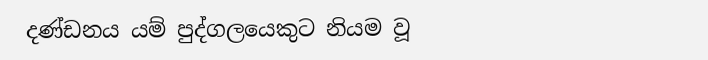දණ්ඩනය යම් පුද්ගලයෙකුට නියම වූ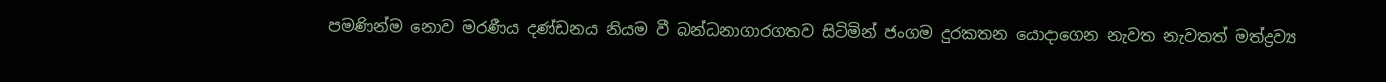පමණින්ම නොව මරණීය දණ්ඩනය නියම වී බන්ධනාගාරගතව සිටිමින් ජංගම දුරකතන යොදාගෙන නැවත නැවතත් මත්ද්‍රව්‍ය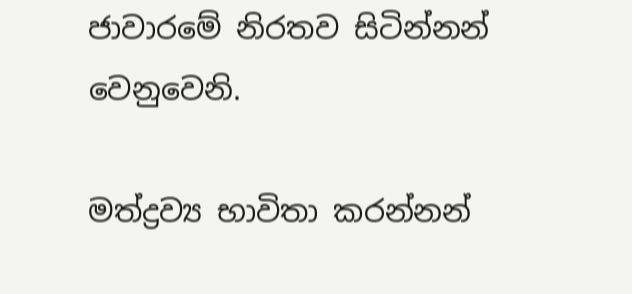ජාවාරමේ නිරතව සිටින්නන් වෙනුවෙනි.

මත්ද්‍රව්‍ය භාවිතා කරන්නන්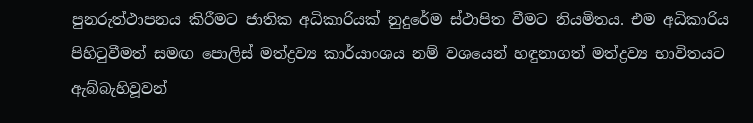පුනරුත්ථාපනය කිරීමට ජාතික අධිකාරියක් නුදුරේම ස්ථාපිත වීමට නියමිතය. එම අධිකාරිය පිහිටුවීමත් සමඟ පොලිස් මත්ද්‍රව්‍ය කාර්යාංශය නම් වශයෙන් හඳුනාගත් මත්ද්‍රව්‍ය භාවිතයට ඇබ්බැහිවූවන්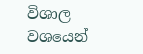විශාල වශයෙන්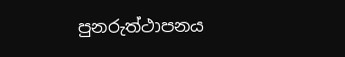පුනරුත්ථාපනය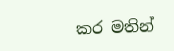කර මතින්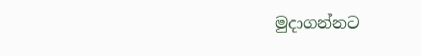මුදාගන්නට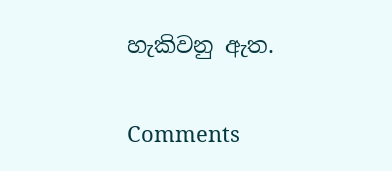හැකිවනු ඇත.

Comments